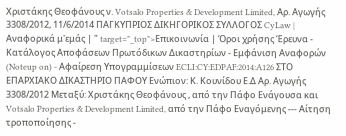Χριστάκης Θεοφάνους ν. Votsalo Properties & Development Limited, Αρ. Αγωγής 3308/2012, 11/6/2014 ΠΑΓΚΥΠΡΙΟΣ ΔΙΚΗΓΟΡΙΚΟΣ ΣΥΛΛΟΓΟΣ CyLaw | Αναφορικά μ'εμάς | " target="_top">Επικοινωνία | Όροι χρήσης Έρευνα - Κατάλογος Αποφάσεων Πρωτόδικων Δικαστηρίων - Εμφάνιση Αναφορών (Noteup on) - Αφαίρεση Υπογραμμίσεων ECLI:CY:EDPAF:2014:A126 ΣΤΟ ΕΠΑΡΧΙΑΚΟ ΔΙΚΑΣΤΗΡΙΟ ΠΑΦΟΥ Ενώπιον: Κ. Κουνίδου Ε.Δ Αρ. Αγωγής 3308/2012 Μεταξύ: Χριστάκης Θεοφάνους , από την Πάφο Ενάγουσα και Votsalo Properties & Development Limited, από την Πάφο Εναγόμενης --- Αίτηση τροποποίησης -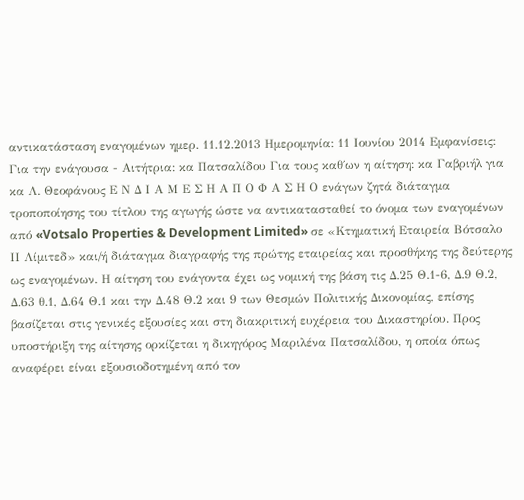αντικατάσταση εναγομένων ημερ. 11.12.2013 Ημερομηνία: 11 Ιουνίου 2014 Εμφανίσεις: Για την ενάγουσα - Αιτήτρια: κα Πατσαλίδου Για τους καθ΄ων η αίτηση: κα Γαβριήλ για κα Λ. Θεοφάνους Ε Ν Δ Ι Α Μ Ε Σ Η Α Π Ο Φ Α Σ Η Ο ενάγων ζητά διάταγμα τροποποίησης του τίτλου της αγωγής ώστε να αντικατασταθεί το όνομα των εναγομένων από «Votsalo Properties & Development Limited» σε «Κτηματική Εταιρεία Βότσαλο ΙΙ Λίμιτεδ» και/ή διάταγμα διαγραφής της πρώτης εταιρείας και προσθήκης της δεύτερης ως εναγομένων. Η αίτηση του ενάγοντα έχει ως νομική της βάση τις Δ.25 Θ.1-6, Δ.9 Θ.2, Δ.63 θ.1, Δ.64 Θ.1 και την Δ.48 Θ.2 και 9 των Θεσμών Πολιτικής Δικονομίας, επίσης βασίζεται στις γενικές εξουσίες και στη διακριτική ευχέρεια του Δικαστηρίου. Προς υποστήριξη της αίτησης ορκίζεται η δικηγόρος Μαριλένα Πατσαλίδου, η οποία όπως αναφέρει είναι εξουσιοδοτημένη από τον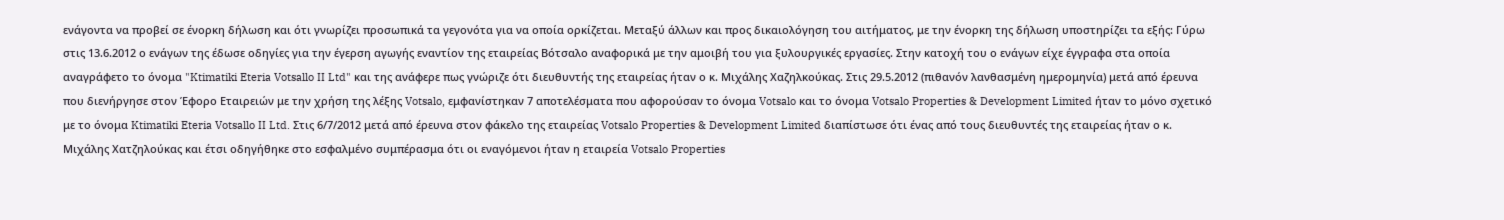ενάγοντα να προβεί σε ένορκη δήλωση και ότι γνωρίζει προσωπικά τα γεγονότα για να οποία ορκίζεται. Μεταξύ άλλων και προς δικαιολόγηση του αιτήματος, με την ένορκη της δήλωση υποστηρίζει τα εξής: Γύρω στις 13.6.2012 ο ενάγων της έδωσε οδηγίες για την έγερση αγωγής εναντίον της εταιρείας Βότσαλο αναφορικά με την αμοιβή του για ξυλουργικές εργασίες. Στην κατοχή του ο ενάγων είχε έγγραφα στα οποία αναγράφετο το όνομα "Ktimatiki Eteria Votsallo II Ltd" και της ανάφερε πως γνώριζε ότι διευθυντής της εταιρείας ήταν ο κ. Μιχάλης Χαζηλκούκας. Στις 29.5.2012 (πιθανόν λανθασμένη ημερoμηνία) μετά από έρευνα που διενήργησε στον Έφορο Εταιρειών με την χρήση της λέξης Votsalo, εμφανίστηκαν 7 αποτελέσματα που αφορούσαν το όνομα Votsalo και το όνομα Votsalo Properties & Development Limited ήταν το μόνο σχετικό με το όνομα Ktimatiki Eteria Votsallo II Ltd. Στις 6/7/2012 μετά από έρευνα στον φάκελο της εταιρείας Votsalo Properties & Development Limited διαπίστωσε ότι ένας από τους διευθυντές της εταιρείας ήταν ο κ. Μιχάλης Χατζηλούκας και έτσι οδηγήθηκε στο εσφαλμένο συμπέρασμα ότι οι εναγόμενοι ήταν η εταιρεία Votsalo Properties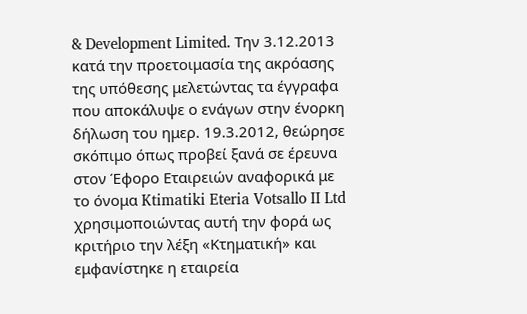& Development Limited. Την 3.12.2013 κατά την προετοιμασία της ακρόασης της υπόθεσης μελετώντας τα έγγραφα που αποκάλυψε ο ενάγων στην ένορκη δήλωση του ημερ. 19.3.2012, θεώρησε σκόπιμο όπως προβεί ξανά σε έρευνα στον Έφορο Εταιρειών αναφορικά με το όνομα Ktimatiki Eteria Votsallo II Ltd χρησιμοποιώντας αυτή την φορά ως κριτήριο την λέξη «Κτηματική» και εμφανίστηκε η εταιρεία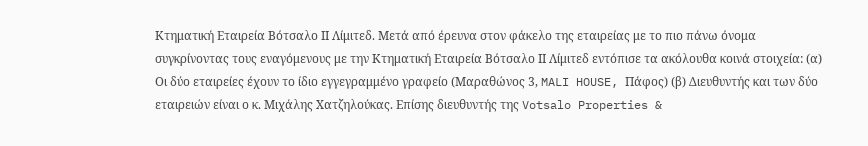Κτηματική Εταιρεία Βότσαλο ΙΙ Λίμιτεδ. Μετά από έρευνα στον φάκελο της εταιρείας με το πιο πάνω όνομα συγκρίνοντας τους εναγόμενους με την Κτηματική Εταιρεία Βότσαλο ΙΙ Λίμιτεδ εντόπισε τα ακόλουθα κοινά στοιχεία: (α) Οι δύο εταιρείες έχουν το ίδιο εγγεγραμμένο γραφείο (Μαραθώνος 3, MALI HOUSE, Πάφος) (β) Διευθυντής και των δύο εταιρειών είναι ο κ. Μιχάλης Χατζηλούκας. Επίσης διευθυντής της Votsalo Properties &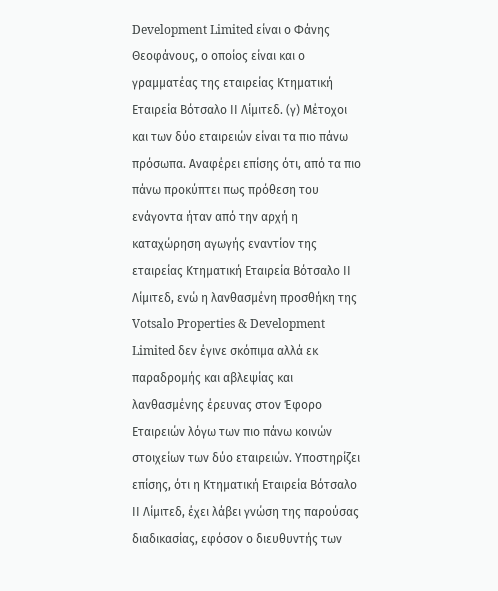Development Limited είναι ο Φάνης Θεοφάνους, ο οποίος είναι και ο γραμματέας της εταιρείας Κτηματική Εταιρεία Βότσαλο ΙΙ Λίμιτεδ. (γ) Μέτοχοι και των δύο εταιρειών είναι τα πιο πάνω πρόσωπα. Αναφέρει επίσης ότι, από τα πιο πάνω προκύπτει πως πρόθεση του ενάγοντα ήταν από την αρχή η καταχώρηση αγωγής εναντίον της εταιρείας Κτηματική Εταιρεία Βότσαλο ΙΙ Λίμιτεδ, ενώ η λανθασμένη προσθήκη της Votsalo Properties & Development Limited δεν έγινε σκόπιμα αλλά εκ παραδρομής και αβλεψίας και λανθασμένης έρευνας στον Έφορο Εταιρειών λόγω των πιο πάνω κοινών στοιχείων των δύο εταιρειών. Υποστηρίζει επίσης, ότι η Κτηματική Εταιρεία Βότσαλο ΙΙ Λίμιτεδ, έχει λάβει γνώση της παρούσας διαδικασίας, εφόσον ο διευθυντής των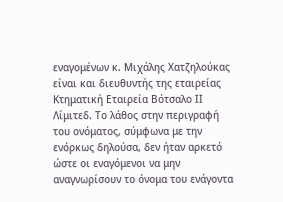εναγομένων κ. Μιχάλης Χατζηλούκας είναι και διευθυντής της εταιρείας Κτηματική Εταιρεία Βότσαλο ΙΙ Λίμιτεδ. Το λάθος στην περιγραφή του ονόματος, σύμφωνα με την ενόρκως δηλούσα, δεν ήταν αρκετό ώστε οι εναγόμενοι να μην αναγνωρίσουν το όνομα του ενάγοντα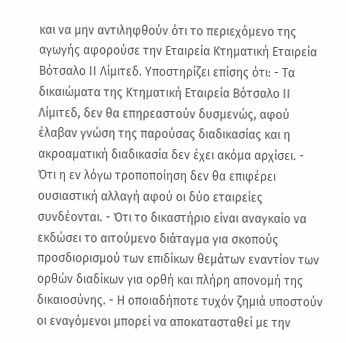και να μην αντιληφθούν ότι το περιεχόμενο της αγωγής αφορούσε την Εταιρεία Κτηματική Εταιρεία Βότσαλο ΙΙ Λίμιτεδ. Υποστηρίζει επίσης ότι: - Τα δικαιώματα της Κτηματική Εταιρεία Βότσαλο ΙΙ Λίμιτεδ, δεν θα επηρεαστούν δυσμενώς, αφού έλαβαν γνώση της παρούσας διαδικασίας και η ακροαματική διαδικασία δεν έχει ακόμα αρχίσει. - Ότι η εν λόγω τροποποίηση δεν θα επιφέρει ουσιαστική αλλαγή αφού οι δύο εταιρείες συνδέονται. - Ότι το δικαστήριο είναι αναγκαίο να εκδώσει το αιτούμενο διάταγμα για σκοπούς προσδιορισμού των επιδίκων θεμάτων εναντίον των ορθών διαδίκων για ορθή και πλήρη απονομή της δικαιοσύνης. - Η οποιαδήποτε τυχόν ζημιά υποστούν οι εναγόμενοι μπορεί να αποκατασταθεί με την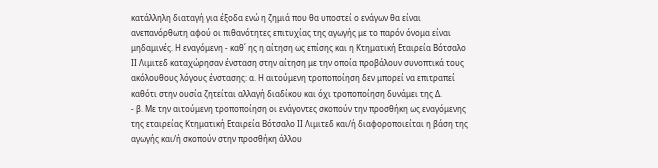κατάλληλη διαταγή για έξοδα ενώ η ζημιά που θα υποστεί ο ενάγων θα είναι ανεπανόρθωτη αφού οι πιθανότητες επιτυχίας της αγωγής με το παρόν όνομα είναι μηδαμινές. Η εναγόμενη - καθ΄ ης η αίτηση ως επίσης και η Κτηματική Εταιρεία Βότσαλο ΙΙ Λιμιτεδ καταχώρησαν ένσταση στην αίτηση με την οποία προβάλουν συνοπτικά τους ακόλουθους λόγους ένστασης: α. Η αιτούμενη τροποποίηση δεν μπορεί να επιτραπεί καθότι στην ουσία ζητείται αλλαγή διαδίκου και όχι τροποποίηση δυνάμει της Δ.
- β. Με την αιτούμενη τροποποίηση οι ενάγοντες σκοπούν την προσθήκη ως εναγόμενης της εταιρείας Κτηματική Εταιρεία Βότσαλο ΙΙ Λιμιτεδ και/ή διαφοροποιείται η βάση της αγωγής και/ή σκοπούν στην προσθήκη άλλου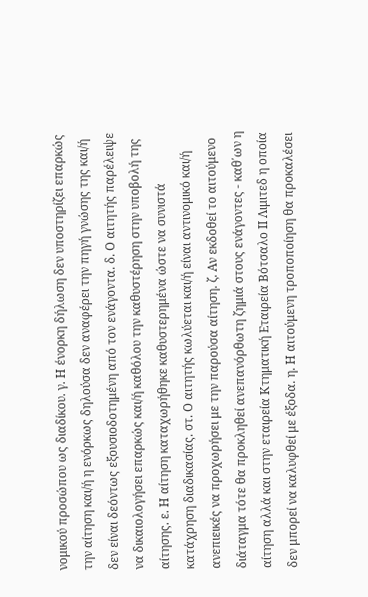νομικού προσώπου ως διαδίκου. γ. Η ένορκη δήλωση δεν υποστηρίζει επαρκώς την αίτηση και/ή η ενόρκως δηλούσα δεν αναφέρει την πηγή γνώσης της και/ή δεν είναι δεόντως εξουσιοδοτημένη από τον ενάγοντα. δ. Ο αιτητής παρέλειψε να δικαιολογήσει επαρκώς και/ή καθόλου την καθυστέρηση στην υποβολή της αίτησης. ε. Η αίτηση καταχωρήθηκε καθυστερημένα ώστε να συνιστά κατάχρηση διαδικασίας. στ. Ο αιτητής κωλύεται και/ή είναι αντινομικό και/ή ανεπιεικές να προχωρήσει με την παρούσα αίτηση. ζ. Αν εκδοθεί το αιτούμενο διάταγμα τότε θα προκληθεί ανεπανόρθωτη ζημιά στους ενάγοντες - καθ΄ων η αίτηση αλλά και στην εταιρεία Κτηματική Εταιρεία Βότσαλο ΙΙ Λιμιτεδ η οποία δεν μπορεί να καλυφθεί με έξοδα. η. Η αιτούμενη τροποποίηση θα προκαλέσει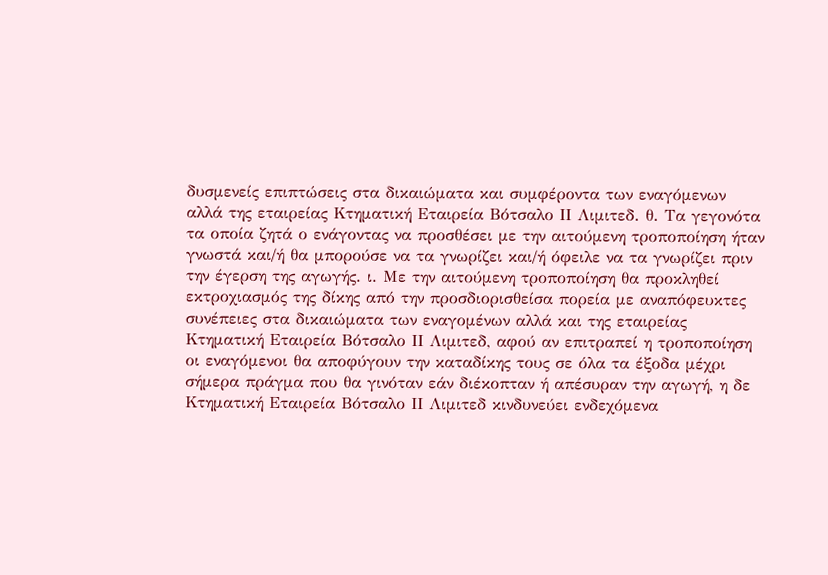δυσμενείς επιπτώσεις στα δικαιώματα και συμφέροντα των εναγόμενων αλλά της εταιρείας Κτηματική Εταιρεία Βότσαλο ΙΙ Λιμιτεδ. θ. Τα γεγονότα τα οποία ζητά ο ενάγοντας να προσθέσει με την αιτούμενη τροποποίηση ήταν γνωστά και/ή θα μπορούσε να τα γνωρίζει και/ή όφειλε να τα γνωρίζει πριν την έγερση της αγωγής. ι. Με την αιτούμενη τροποποίηση θα προκληθεί εκτροχιασμός της δίκης από την προσδιορισθείσα πορεία με αναπόφευκτες συνέπειες στα δικαιώματα των εναγομένων αλλά και της εταιρείας Κτηματική Εταιρεία Βότσαλο ΙΙ Λιμιτεδ, αφού αν επιτραπεί η τροποποίηση οι εναγόμενοι θα αποφύγουν την καταδίκης τους σε όλα τα έξοδα μέχρι σήμερα πράγμα που θα γινόταν εάν διέκοπταν ή απέσυραν την αγωγή, η δε Κτηματική Εταιρεία Βότσαλο ΙΙ Λιμιτεδ κινδυνεύει ενδεχόμενα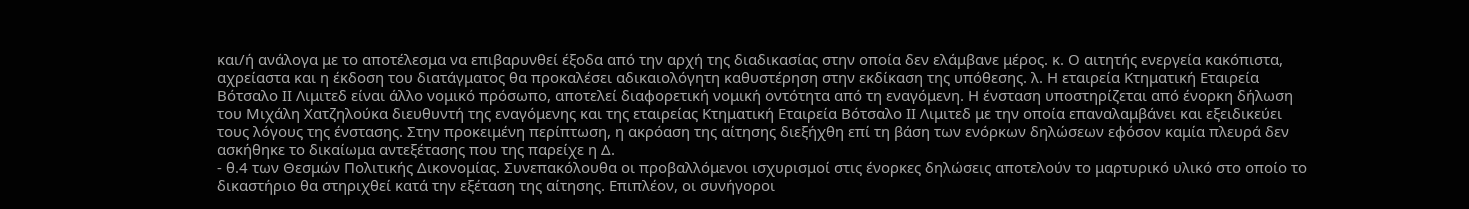και/ή ανάλογα με το αποτέλεσμα να επιβαρυνθεί έξοδα από την αρχή της διαδικασίας στην οποία δεν ελάμβανε μέρος. κ. Ο αιτητής ενεργεία κακόπιστα, αχρείαστα και η έκδοση του διατάγματος θα προκαλέσει αδικαιολόγητη καθυστέρηση στην εκδίκαση της υπόθεσης. λ. Η εταιρεία Κτηματική Εταιρεία Βότσαλο ΙΙ Λιμιτεδ είναι άλλο νομικό πρόσωπο, αποτελεί διαφορετική νομική οντότητα από τη εναγόμενη. Η ένσταση υποστηρίζεται από ένορκη δήλωση του Μιχάλη Χατζηλούκα διευθυντή της εναγόμενης και της εταιρείας Κτηματική Εταιρεία Βότσαλο ΙΙ Λιμιτεδ με την οποία επαναλαμβάνει και εξειδικεύει τους λόγους της ένστασης. Στην προκειμένη περίπτωση, η ακρόαση της αίτησης διεξήχθη επί τη βάση των ενόρκων δηλώσεων εφόσον καμία πλευρά δεν ασκήθηκε το δικαίωμα αντεξέτασης που της παρείχε η Δ.
- θ.4 των Θεσμών Πολιτικής Δικονομίας. Συνεπακόλουθα οι προβαλλόμενοι ισχυρισμοί στις ένορκες δηλώσεις αποτελούν το μαρτυρικό υλικό στο οποίο το δικαστήριο θα στηριχθεί κατά την εξέταση της αίτησης. Επιπλέον, οι συνήγοροι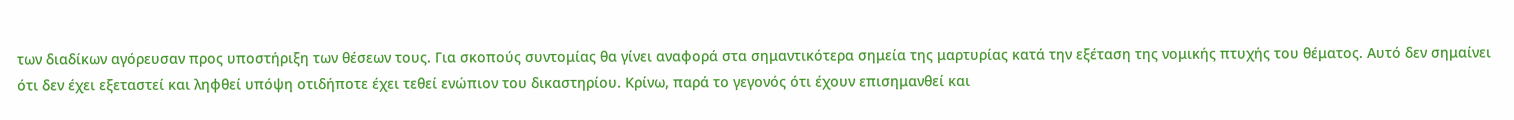των διαδίκων αγόρευσαν προς υποστήριξη των θέσεων τους. Για σκοπούς συντομίας θα γίνει αναφορά στα σημαντικότερα σημεία της μαρτυρίας κατά την εξέταση της νομικής πτυχής του θέματος. Αυτό δεν σημαίνει ότι δεν έχει εξεταστεί και ληφθεί υπόψη οτιδήποτε έχει τεθεί ενώπιον του δικαστηρίου. Κρίνω, παρά το γεγονός ότι έχουν επισημανθεί και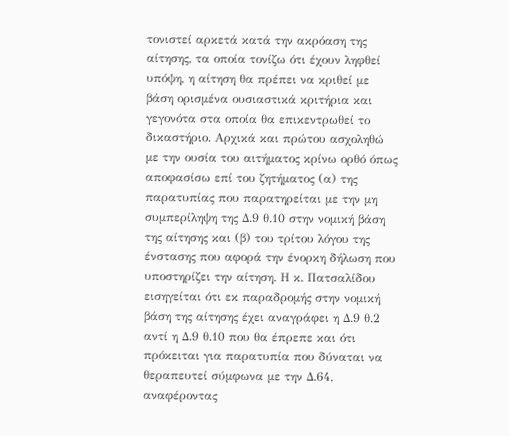τονιστεί αρκετά κατά την ακρόαση της αίτησης, τα οποία τονίζω ότι έχουν ληφθεί υπόψη, η αίτηση θα πρέπει να κριθεί με βάση ορισμένα ουσιαστικά κριτήρια και γεγονότα στα οποία θα επικεντρωθεί το δικαστήριο. Αρχικά και πρώτου ασχοληθώ με την ουσία του αιτήματος κρίνω ορθό όπως αποφασίσω επί του ζητήματος (α) της παρατυπίας που παρατηρείται με την μη συμπερίληψη της Δ.9 θ.10 στην νομική βάση της αίτησης και (β) του τρίτου λόγου της ένστασης που αφορά την ένορκη δήλωση που υποστηρίζει την αίτηση. Η κ. Πατσαλίδου εισηγείται ότι εκ παραδρομής στην νομική βάση της αίτησης έχει αναγράφει η Δ.9 θ.2 αντί η Δ.9 θ.10 που θα έπρεπε και ότι πρόκειται για παρατυπία που δύναται να θεραπευτεί σύμφωνα με την Δ.64, αναφέροντας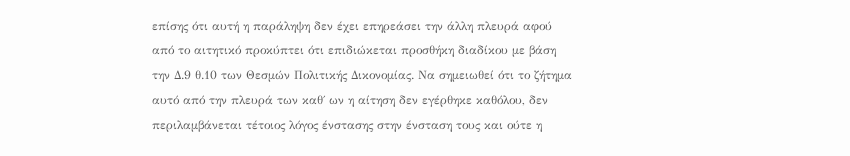επίσης ότι αυτή η παράληψη δεν έχει επηρεάσει την άλλη πλευρά αφού από το αιτητικό προκύπτει ότι επιδιώκεται προσθήκη διαδίκου με βάση την Δ.9 θ.10 των Θεσμών Πολιτικής Δικονομίας. Να σημειωθεί ότι το ζήτημα αυτό από την πλευρά των καθ΄ ων η αίτηση δεν εγέρθηκε καθόλου, δεν περιλαμβάνεται τέτοιος λόγος ένστασης στην ένσταση τους και ούτε η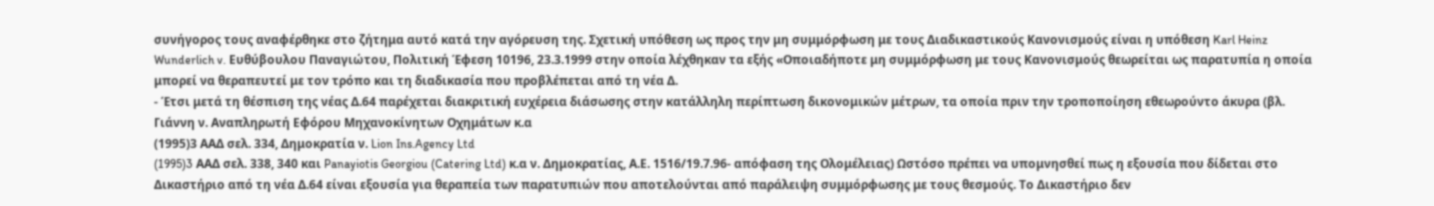συνήγορος τους αναφέρθηκε στο ζήτημα αυτό κατά την αγόρευση της. Σχετική υπόθεση ως προς την μη συμμόρφωση με τους Διαδικαστικούς Κανονισμούς είναι η υπόθεση Karl Heinz Wunderlich v. Ευθύβουλου Παναγιώτου, Πολιτική Έφεση 10196, 23.3.1999 στην οποία λέχθηκαν τα εξής «Οποιαδήποτε μη συμμόρφωση με τους Κανονισμούς θεωρείται ως παρατυπία η οποία μπορεί να θεραπευτεί με τον τρόπο και τη διαδικασία που προβλέπεται από τη νέα Δ.
- Έτσι μετά τη θέσπιση της νέας Δ.64 παρέχεται διακριτική ευχέρεια διάσωσης στην κατάλληλη περίπτωση δικονομικών μέτρων, τα οποία πριν την τροποποίηση εθεωρούντο άκυρα (βλ. Γιάννη ν. Αναπληρωτή Εφόρου Μηχανοκίνητων Οχημάτων κ.α
(1995)3 ΑΑΔ σελ. 334, Δημοκρατία ν. Lion Ins.Agency Ltd
(1995)3 AAΔ σελ. 338, 340 και Panayiotis Georgiou (Catering Ltd) κ.α ν. Δημοκρατίας, Α.Ε. 1516/19.7.96- απόφαση της Ολομέλειας) Ωστόσο πρέπει να υπομνησθεί πως η εξουσία που δίδεται στο Δικαστήριο από τη νέα Δ.64 είναι εξουσία για θεραπεία των παρατυπιών που αποτελούνται από παράλειψη συμμόρφωσης με τους θεσμούς. Το Δικαστήριο δεν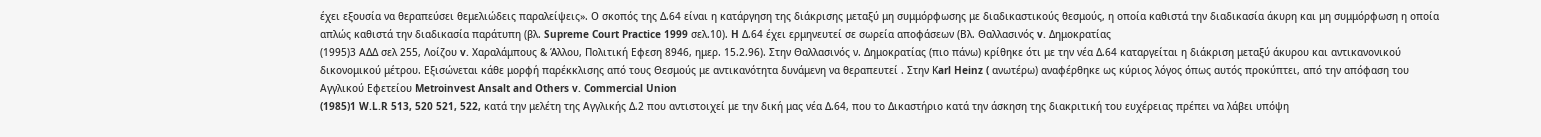έχει εξουσία να θεραπεύσει θεμελιώδεις παραλείψεις». Ο σκοπός της Δ.64 είναι η κατάργηση της διάκρισης μεταξύ μη συμμόρφωσης με διαδικαστικούς θεσμούς, η οποία καθιστά την διαδικασία άκυρη και μη συμμόρφωση η οποία απλώς καθιστά την διαδικασία παράτυπη (βλ. Supreme Court Practice 1999 σελ.10). H Δ.64 έχει ερμηνευτεί σε σωρεία αποφάσεων (Βλ. Θαλλασινός v. Δημοκρατίας
(1995)3 ΑΔΔ σελ 255, Λοίζου v. Χαραλάμπους & Άλλου, Πολιτική Εφεση 8946, ημερ. 15.2.96). Στην Θαλλασινός ν. Δημοκρατίας (πιο πάνω) κρίθηκε ότι με την νέα Δ.64 καταργείται η διάκριση μεταξύ άκυρου και αντικανονικού δικονομικού μέτρου. Εξισώνεται κάθε μορφή παρέκκλισης από τους Θεσμούς με αντικανότητα δυνάμενη να θεραπευτεί . Στην Κarl Heinz ( ανωτέρω) αναφέρθηκε ως κύριος λόγος όπως αυτός προκύπτει, από την απόφαση του Αγγλικού Εφετείου Metroinvest Ansalt and Others v. Commercial Union
(1985)1 W.L.R 513, 520 521, 522, κατά την μελέτη της Αγγλικής Δ.2 που αντιστοιχεί με την δική μας νέα Δ.64, που το Δικαστήριο κατά την άσκηση της διακριτική του ευχέρειας πρέπει να λάβει υπόψη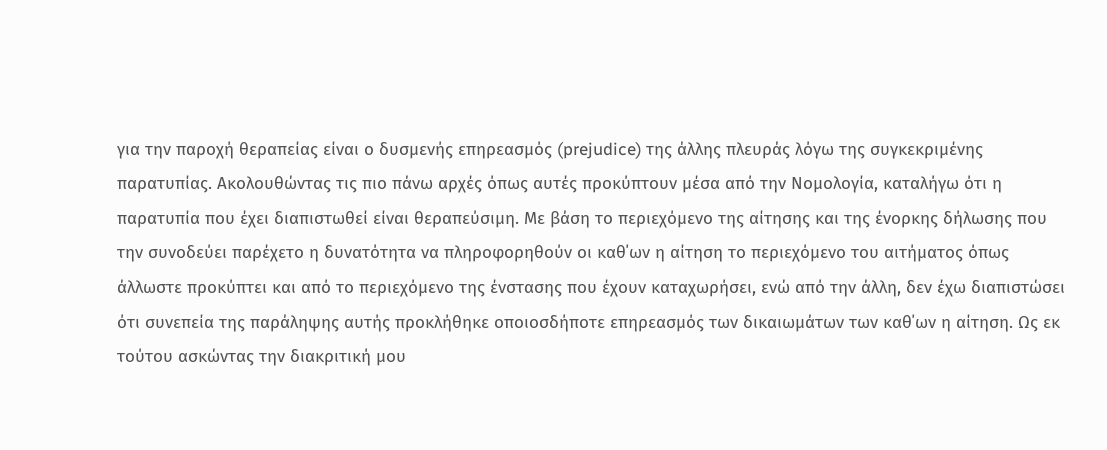για την παροχή θεραπείας είναι ο δυσμενής επηρεασμός (prejudice) της άλλης πλευράς λόγω της συγκεκριμένης παρατυπίας. Ακολουθώντας τις πιο πάνω αρχές όπως αυτές προκύπτουν μέσα από την Νομολογία, καταλήγω ότι η παρατυπία που έχει διαπιστωθεί είναι θεραπεύσιμη. Με βάση το περιεχόμενο της αίτησης και της ένορκης δήλωσης που την συνοδεύει παρέχετο η δυνατότητα να πληροφορηθούν οι καθ΄ων η αίτηση το περιεχόμενο του αιτήματος όπως άλλωστε προκύπτει και από το περιεχόμενο της ένστασης που έχουν καταχωρήσει, ενώ από την άλλη, δεν έχω διαπιστώσει ότι συνεπεία της παράληψης αυτής προκλήθηκε οποιοσδήποτε επηρεασμός των δικαιωμάτων των καθ΄ων η αίτηση. Ως εκ τούτου ασκώντας την διακριτική μου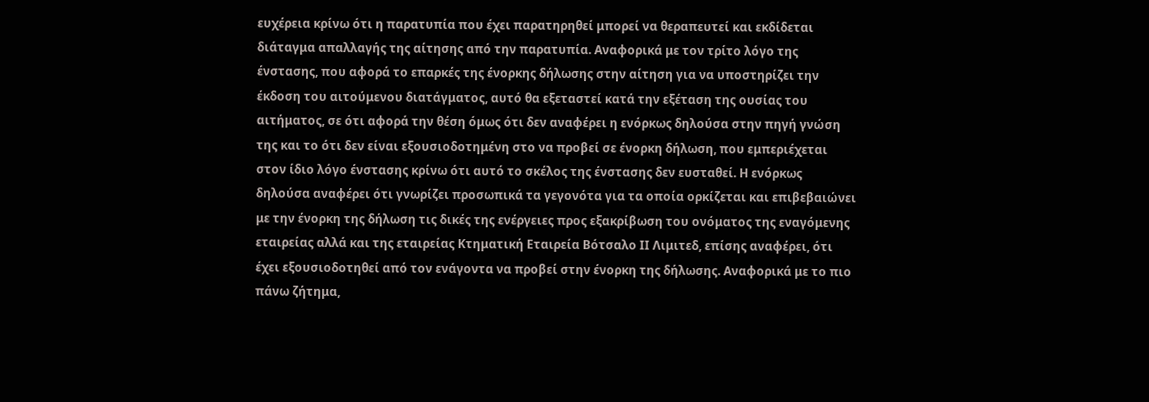ευχέρεια κρίνω ότι η παρατυπία που έχει παρατηρηθεί μπορεί να θεραπευτεί και εκδίδεται διάταγμα απαλλαγής της αίτησης από την παρατυπία. Αναφορικά με τον τρίτο λόγο της ένστασης, που αφορά το επαρκές της ένορκης δήλωσης στην αίτηση για να υποστηρίζει την έκδοση του αιτούμενου διατάγματος, αυτό θα εξεταστεί κατά την εξέταση της ουσίας του αιτήματος, σε ότι αφορά την θέση όμως ότι δεν αναφέρει η ενόρκως δηλούσα στην πηγή γνώση της και το ότι δεν είναι εξουσιοδοτημένη στο να προβεί σε ένορκη δήλωση, που εμπεριέχεται στον ίδιο λόγο ένστασης κρίνω ότι αυτό το σκέλος της ένστασης δεν ευσταθεί. Η ενόρκως δηλούσα αναφέρει ότι γνωρίζει προσωπικά τα γεγονότα για τα οποία ορκίζεται και επιβεβαιώνει με την ένορκη της δήλωση τις δικές της ενέργειες προς εξακρίβωση του ονόματος της εναγόμενης εταιρείας αλλά και της εταιρείας Κτηματική Εταιρεία Βότσαλο ΙΙ Λιμιτεδ, επίσης αναφέρει, ότι έχει εξουσιοδοτηθεί από τον ενάγοντα να προβεί στην ένορκη της δήλωσης. Αναφορικά με το πιο πάνω ζήτημα,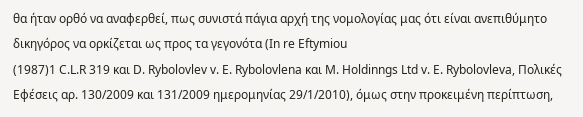θα ήταν ορθό να αναφερθεί, πως συνιστά πάγια αρχή της νομολογίας μας ότι είναι ανεπιθύμητο δικηγόρος να ορκίζεται ως προς τα γεγονότα (In re Eftymiou
(1987)1 C.L.R 319 και D. Rybolovlev v. E. Rybolovlena και M. Holdinngs Ltd v. E. Rybolovleva, Πολικές Εφέσεις αρ. 130/2009 και 131/2009 ημερομηνίας 29/1/2010), όμως στην προκειμένη περίπτωση,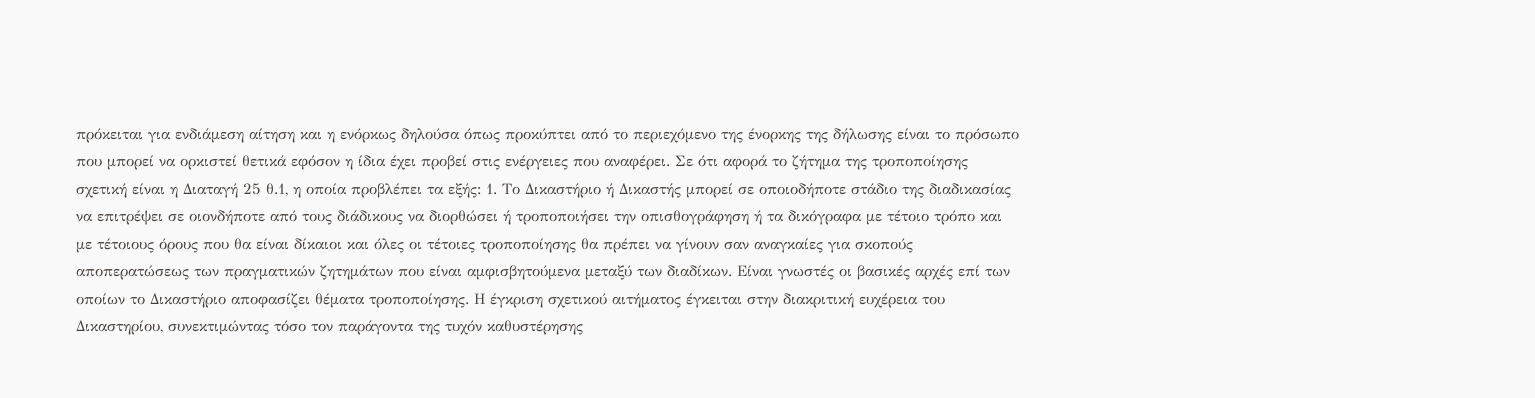πρόκειται για ενδιάμεση αίτηση και η ενόρκως δηλούσα όπως προκύπτει από το περιεχόμενο της ένορκης της δήλωσης είναι το πρόσωπο που μπορεί να ορκιστεί θετικά εφόσον η ίδια έχει προβεί στις ενέργειες που αναφέρει. Σε ότι αφορά το ζήτημα της τροποποίησης σχετική είναι η Διαταγή 25 θ.1, η οποία προβλέπει τα εξής: 1. Το Δικαστήριο ή Δικαστής μπορεί σε οποιοδήποτε στάδιο της διαδικασίας να επιτρέψει σε οιονδήποτε από τους διάδικους να διορθώσει ή τροποποιήσει την οπισθογράφηση ή τα δικόγραφα με τέτοιο τρόπο και με τέτοιους όρους που θα είναι δίκαιοι και όλες οι τέτοιες τροποποίησης θα πρέπει να γίνουν σαν αναγκαίες για σκοπούς αποπερατώσεως των πραγματικών ζητημάτων που είναι αμφισβητούμενα μεταξύ των διαδίκων. Είναι γνωστές οι βασικές αρχές επί των οποίων το Δικαστήριο αποφασίζει θέματα τροποποίησης. Η έγκριση σχετικού αιτήματος έγκειται στην διακριτική ευχέρεια του Δικαστηρίου, συνεκτιμώντας τόσο τον παράγοντα της τυχόν καθυστέρησης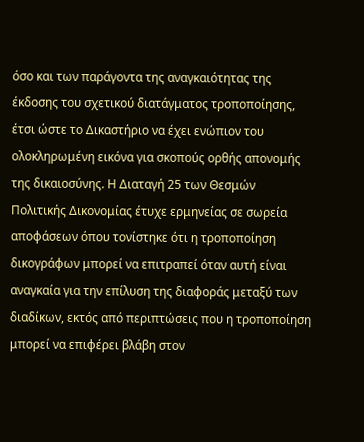όσο και των παράγοντα της αναγκαιότητας της έκδοσης του σχετικού διατάγματος τροποποίησης, έτσι ώστε το Δικαστήριο να έχει ενώπιον του ολοκληρωμένη εικόνα για σκοπούς ορθής απονομής της δικαιοσύνης. Η Διαταγή 25 των Θεσμών Πολιτικής Δικονομίας έτυχε ερμηνείας σε σωρεία αποφάσεων όπου τονίστηκε ότι η τροποποίηση δικογράφων μπορεί να επιτραπεί όταν αυτή είναι αναγκαία για την επίλυση της διαφοράς μεταξύ των διαδίκων, εκτός από περιπτώσεις που η τροποποίηση μπορεί να επιφέρει βλάβη στον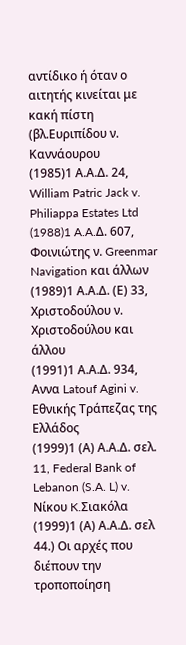αντίδικο ή όταν ο αιτητής κινείται με κακή πίστη (βλ.Ευριπίδου ν. Καννάουρου
(1985)1 Α.Α.Δ. 24, William Patric Jack v. Philiappa Estates Ltd
(1988)1 A.A.Δ. 607, Φοινιώτης ν. Greenmar Navigation και άλλων
(1989)1 Α.Α.Δ. (Ε) 33, Χριστοδούλου ν. Χριστοδούλου και άλλου
(1991)1 Α.Α.Δ. 934, Αννα Latouf Agini v. Εθνικής Τράπεζας της Ελλάδος
(1999)1 (Α) Α.Α.Δ. σελ. 11, Federal Bank of Lebanon (S.A. L) v. Nίκου K.Σιακόλα
(1999)1 (Α) Α.Α.Δ. σελ 44.) Οι αρχές που διέπουν την τροποποίηση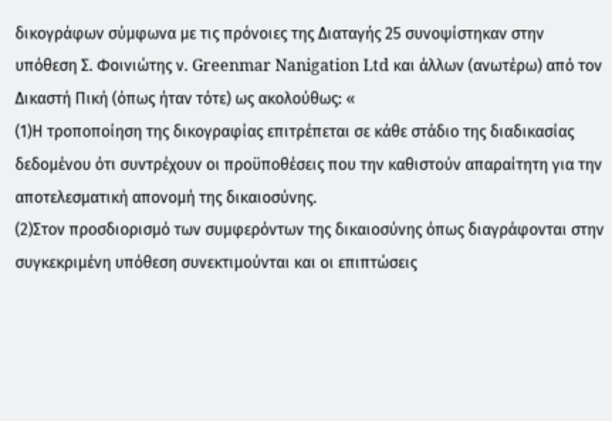δικογράφων σύμφωνα με τις πρόνοιες της Διαταγής 25 συνοψίστηκαν στην υπόθεση Σ. Φοινιώτης ν. Greenmar Nanigation Ltd και άλλων (ανωτέρω) από τον Δικαστή Πική (όπως ήταν τότε) ως ακολούθως: «
(1)Η τροποποίηση της δικογραφίας επιτρέπεται σε κάθε στάδιο της διαδικασίας δεδομένου ότι συντρέχουν οι προϋποθέσεις που την καθιστούν απαραίτητη για την αποτελεσματική απονομή της δικαιοσύνης.
(2)Στον προσδιορισμό των συμφερόντων της δικαιοσύνης όπως διαγράφονται στην συγκεκριμένη υπόθεση συνεκτιμούνται και οι επιπτώσεις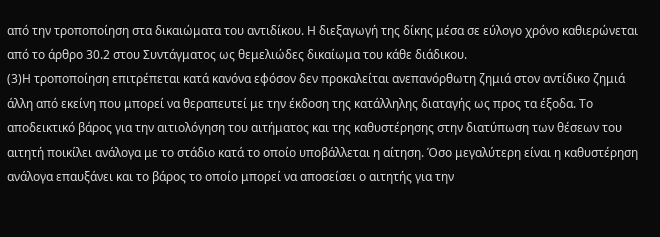από την τροποποίηση στα δικαιώματα του αντιδίκου. Η διεξαγωγή της δίκης μέσα σε εύλογο χρόνο καθιερώνεται από το άρθρο 30.2 στου Συντάγματος ως θεμελιώδες δικαίωμα του κάθε διάδικου.
(3)Η τροποποίηση επιτρέπεται κατά κανόνα εφόσον δεν προκαλείται ανεπανόρθωτη ζημιά στον αντίδικο ζημιά άλλη από εκείνη που μπορεί να θεραπευτεί με την έκδοση της κατάλληλης διαταγής ως προς τα έξοδα. Το αποδεικτικό βάρος για την αιτιολόγηση του αιτήματος και της καθυστέρησης στην διατύπωση των θέσεων του αιτητή ποικίλει ανάλογα με το στάδιο κατά το οποίο υποβάλλεται η αίτηση. Όσο μεγαλύτερη είναι η καθυστέρηση ανάλογα επαυξάνει και το βάρος το οποίο μπορεί να αποσείσει ο αιτητής για την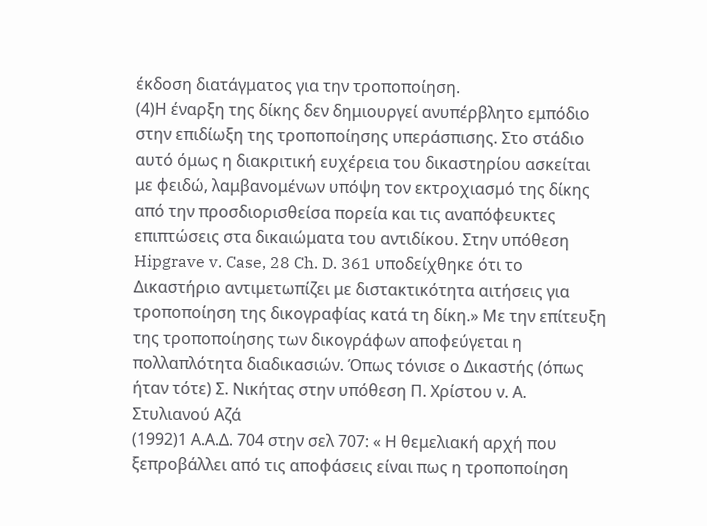έκδοση διατάγματος για την τροποποίηση.
(4)Η έναρξη της δίκης δεν δημιουργεί ανυπέρβλητο εμπόδιο στην επιδίωξη της τροποποίησης υπεράσπισης. Στο στάδιο αυτό όμως η διακριτική ευχέρεια του δικαστηρίου ασκείται με φειδώ, λαμβανομένων υπόψη τον εκτροχιασμό της δίκης από την προσδιορισθείσα πορεία και τις αναπόφευκτες επιπτώσεις στα δικαιώματα του αντιδίκου. Στην υπόθεση Hipgrave v. Case, 28 Ch. D. 361 υποδείχθηκε ότι το Δικαστήριο αντιμετωπίζει με διστακτικότητα αιτήσεις για τροποποίηση της δικογραφίας κατά τη δίκη.» Με την επίτευξη της τροποποίησης των δικογράφων αποφεύγεται η πολλαπλότητα διαδικασιών. Όπως τόνισε ο Δικαστής (όπως ήταν τότε) Σ. Νικήτας στην υπόθεση Π. Χρίστου ν. Α. Στυλιανού Αζά
(1992)1 Α.Α.Δ. 704 στην σελ 707: « Η θεμελιακή αρχή που ξεπροβάλλει από τις αποφάσεις είναι πως η τροποποίηση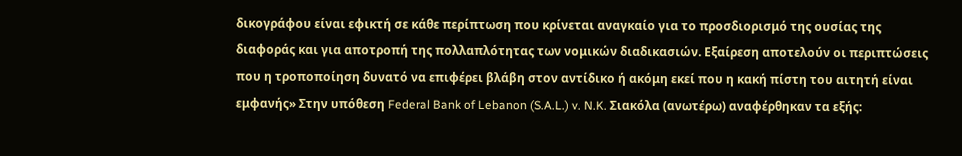δικογράφου είναι εφικτή σε κάθε περίπτωση που κρίνεται αναγκαίο για το προσδιορισμό της ουσίας της διαφοράς και για αποτροπή της πολλαπλότητας των νομικών διαδικασιών. Εξαίρεση αποτελούν οι περιπτώσεις που η τροποποίηση δυνατό να επιφέρει βλάβη στον αντίδικο ή ακόμη εκεί που η κακή πίστη του αιτητή είναι εμφανής» Στην υπόθεση Federal Bank of Lebanon (S.A.L.) v. N.K. Σιακόλα (ανωτέρω) αναφέρθηκαν τα εξής: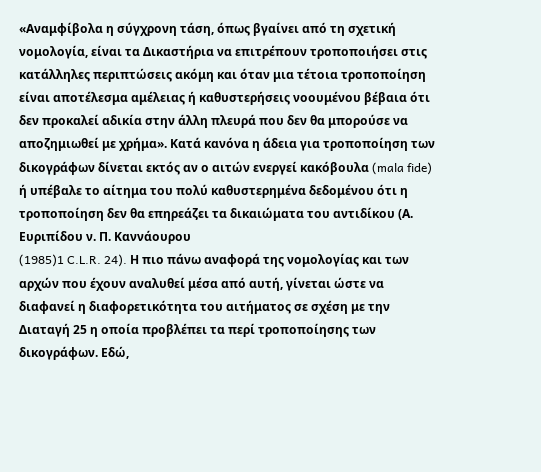«Αναμφίβολα η σύγχρονη τάση, όπως βγαίνει από τη σχετική νομολογία, είναι τα Δικαστήρια να επιτρέπουν τροποποιήσει στις κατάλληλες περιπτώσεις ακόμη και όταν μια τέτοια τροποποίηση είναι αποτέλεσμα αμέλειας ή καθυστερήσεις νοουμένου βέβαια ότι δεν προκαλεί αδικία στην άλλη πλευρά που δεν θα μπορούσε να αποζημιωθεί με χρήμα». Κατά κανόνα η άδεια για τροποποίηση των δικογράφων δίνεται εκτός αν ο αιτών ενεργεί κακόβουλα (mala fide) ή υπέβαλε το αίτημα του πολύ καθυστερημένα δεδομένου ότι η τροποποίηση δεν θα επηρεάζει τα δικαιώματα του αντιδίκου (Α. Ευριπίδου ν. Π. Kαννάουρου
(1985)1 C.L.R. 24). Η πιο πάνω αναφορά της νομολογίας και των αρχών που έχουν αναλυθεί μέσα από αυτή, γίνεται ώστε να διαφανεί η διαφορετικότητα του αιτήματος σε σχέση με την Διαταγή 25 η οποία προβλέπει τα περί τροποποίησης των δικογράφων. Εδώ,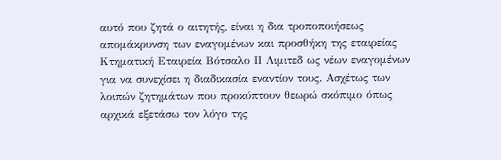αυτό που ζητά ο αιτητής, είναι η δια τροποποιήσεως απομάκρυνση των εναγομένων και προσθήκη της εταιρείας Κτηματική Εταιρεία Βότσαλο ΙΙ Λιμιτεδ ως νέων εναγομένων για να συνεχίσει η διαδικασία εναντίον τους. Ασχέτως των λοιπών ζητημάτων που προκύπτουν θεωρώ σκόπιμο όπως αρχικά εξετάσω τον λόγο της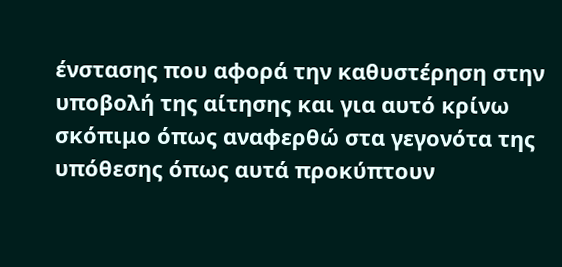ένστασης που αφορά την καθυστέρηση στην υποβολή της αίτησης και για αυτό κρίνω σκόπιμο όπως αναφερθώ στα γεγονότα της υπόθεσης όπως αυτά προκύπτουν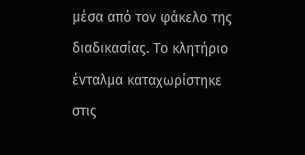μέσα από τον φάκελο της διαδικασίας. Το κλητήριο ένταλμα καταχωρίστηκε στις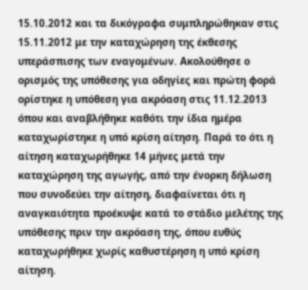15.10.2012 και τα δικόγραφα συμπληρώθηκαν στις 15.11.2012 με την καταχώρηση της έκθεσης υπεράσπισης των εναγομένων. Ακολούθησε ο ορισμός της υπόθεσης για οδηγίες και πρώτη φορά ορίστηκε η υπόθεση για ακρόαση στις 11.12.2013 όπου και αναβλήθηκε καθότι την ίδια ημέρα καταχωρίστηκε η υπό κρίση αίτηση. Παρά το ότι η αίτηση καταχωρήθηκε 14 μήνες μετά την καταχώρηση της αγωγής, από την ένορκη δήλωση που συνοδεύει την αίτηση, διαφαίνεται ότι η αναγκαιότητα προέκυψε κατά το στάδιο μελέτης της υπόθεσης πριν την ακρόαση της, όπου ευθύς καταχωρήθηκε χωρίς καθυστέρηση η υπό κρίση αίτηση.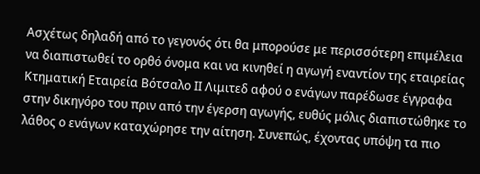Ασχέτως δηλαδή από το γεγονός ότι θα μπορούσε με περισσότερη επιμέλεια να διαπιστωθεί το ορθό όνομα και να κινηθεί η αγωγή εναντίον της εταιρείας Κτηματική Εταιρεία Βότσαλο ΙΙ Λιμιτεδ αφού ο ενάγων παρέδωσε έγγραφα στην δικηγόρο του πριν από την έγερση αγωγής, ευθύς μόλις διαπιστώθηκε το λάθος ο ενάγων καταχώρησε την αίτηση. Συνεπώς, έχοντας υπόψη τα πιο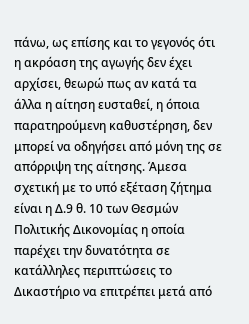πάνω, ως επίσης και το γεγονός ότι η ακρόαση της αγωγής δεν έχει αρχίσει, θεωρώ πως αν κατά τα άλλα η αίτηση ευσταθεί, η όποια παρατηρούμενη καθυστέρηση, δεν μπορεί να οδηγήσει από μόνη της σε απόρριψη της αίτησης. Άμεσα σχετική με το υπό εξέταση ζήτημα είναι η Δ.9 θ. 10 των Θεσμών Πολιτικής Δικονομίας η οποία παρέχει την δυνατότητα σε κατάλληλες περιπτώσεις το Δικαστήριο να επιτρέπει μετά από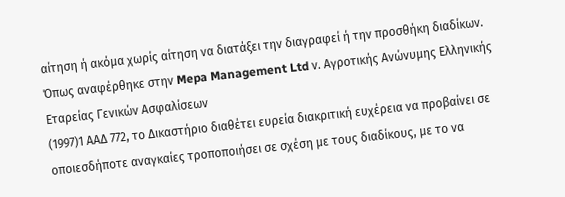αίτηση ή ακόμα χωρίς αίτηση να διατάξει την διαγραφεί ή την προσθήκη διαδίκων. Όπως αναφέρθηκε στην Mepa Management Ltd ν. Αγροτικής Ανώνυμης Ελληνικής Εταρείας Γενικών Ασφαλίσεων
(1997)1 ΑΑΔ 772, το Δικαστήριο διαθέτει ευρεία διακριτική ευχέρεια να προβαίνει σε οποιεσδήποτε αναγκαίες τροποποιήσει σε σχέση με τους διαδίκους, με το να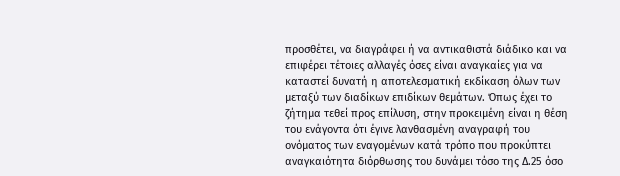προσθέτει, να διαγράφει ή να αντικαθιστά διάδικο και να επιφέρει τέτοιες αλλαγές όσες είναι αναγκαίες για να καταστεί δυνατή η αποτελεσματική εκδίκαση όλων των μεταξύ των διαδίκων επιδίκων θεμάτων. Όπως έχει το ζήτημα τεθεί προς επίλυση, στην προκειμένη είναι η θέση του ενάγοντα ότι έγινε λανθασμένη αναγραφή του ονόματος των εναγομένων κατά τρόπο που προκύπτει αναγκαιότητα διόρθωσης του δυνάμει τόσο της Δ.25 όσο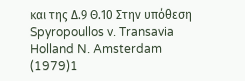και της Δ.9 Θ.10 Στην υπόθεση Spyropoullos v. Transavia Holland N. Amsterdam
(1979)1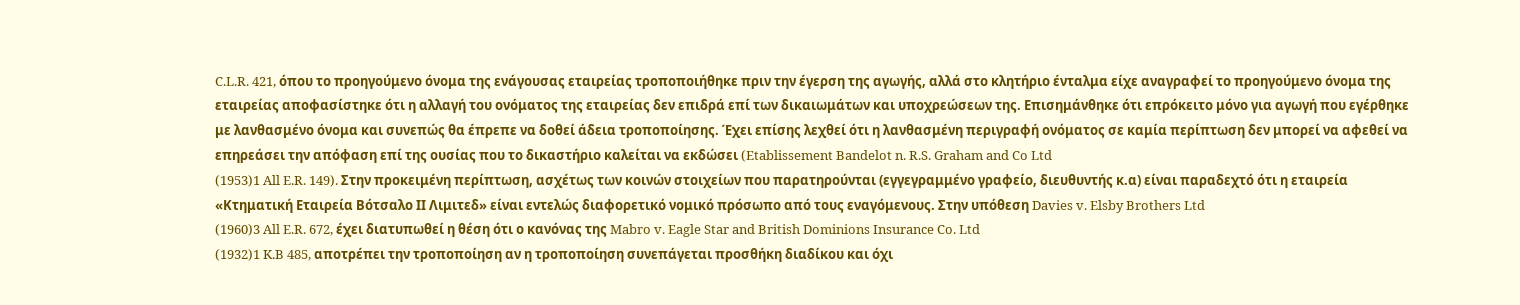C.L.R. 421, όπου το προηγούμενο όνομα της ενάγουσας εταιρείας τροποποιήθηκε πριν την έγερση της αγωγής, αλλά στο κλητήριο ένταλμα είχε αναγραφεί το προηγούμενο όνομα της εταιρείας αποφασίστηκε ότι η αλλαγή του ονόματος της εταιρείας δεν επιδρά επί των δικαιωμάτων και υποχρεώσεων της. Επισημάνθηκε ότι επρόκειτο μόνο για αγωγή που εγέρθηκε με λανθασμένο όνομα και συνεπώς θα έπρεπε να δοθεί άδεια τροποποίησης. Έχει επίσης λεχθεί ότι η λανθασμένη περιγραφή ονόματος σε καμία περίπτωση δεν μπορεί να αφεθεί να επηρεάσει την απόφαση επί της ουσίας που το δικαστήριο καλείται να εκδώσει (Etablissement Bandelot n. R.S. Graham and Co Ltd
(1953)1 All E.R. 149). Στην προκειμένη περίπτωση, ασχέτως των κοινών στοιχείων που παρατηρούνται (εγγεγραμμένο γραφείο, διευθυντής κ.α) είναι παραδεχτό ότι η εταιρεία «Κτηματική Εταιρεία Βότσαλο ΙΙ Λιμιτεδ» είναι εντελώς διαφορετικό νομικό πρόσωπο από τους εναγόμενους. Στην υπόθεση Davies v. Elsby Brothers Ltd
(1960)3 All E.R. 672, έχει διατυπωθεί η θέση ότι ο κανόνας της Mabro v. Eagle Star and British Dominions Insurance Co. Ltd
(1932)1 K.B 485, αποτρέπει την τροποποίηση αν η τροποποίηση συνεπάγεται προσθήκη διαδίκου και όχι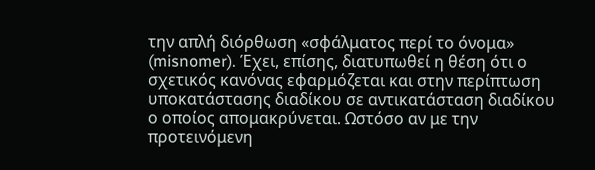την απλή διόρθωση «σφάλματος περί το όνομα» (misnomer). Έχει, επίσης, διατυπωθεί η θέση ότι ο σχετικός κανόνας εφαρμόζεται και στην περίπτωση υποκατάστασης διαδίκου σε αντικατάσταση διαδίκου ο οποίος απομακρύνεται. Ωστόσο αν με την προτεινόμενη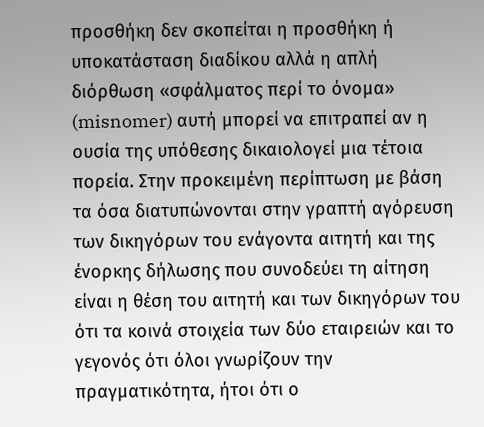προσθήκη δεν σκοπείται η προσθήκη ή υποκατάσταση διαδίκου αλλά η απλή διόρθωση «σφάλματος περί το όνομα» (misnomer) αυτή μπορεί να επιτραπεί αν η ουσία της υπόθεσης δικαιολογεί μια τέτοια πορεία. Στην προκειμένη περίπτωση με βάση τα όσα διατυπώνονται στην γραπτή αγόρευση των δικηγόρων του ενάγοντα αιτητή και της ένορκης δήλωσης που συνοδεύει τη αίτηση είναι η θέση του αιτητή και των δικηγόρων του ότι τα κοινά στοιχεία των δύο εταιρειών και το γεγονός ότι όλοι γνωρίζουν την πραγματικότητα, ήτοι ότι ο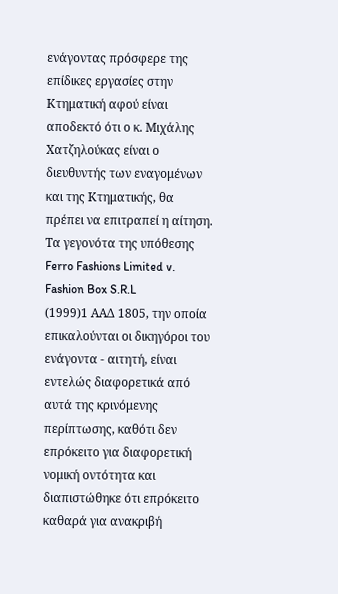ενάγοντας πρόσφερε της επίδικες εργασίες στην Κτηματική αφού είναι αποδεκτό ότι ο κ. Μιχάλης Χατζηλούκας είναι ο διευθυντής των εναγομένων και της Κτηματικής, θα πρέπει να επιτραπεί η αίτηση. Τα γεγονότα της υπόθεσης Ferro Fashions Limited v. Fashion Box S.R.L
(1999)1 ΑΑΔ 1805, την οποία επικαλούνται οι δικηγόροι του ενάγοντα - αιτητή, είναι εντελώς διαφορετικά από αυτά της κρινόμενης περίπτωσης, καθότι δεν επρόκειτο για διαφορετική νομική οντότητα και διαπιστώθηκε ότι επρόκειτο καθαρά για ανακριβή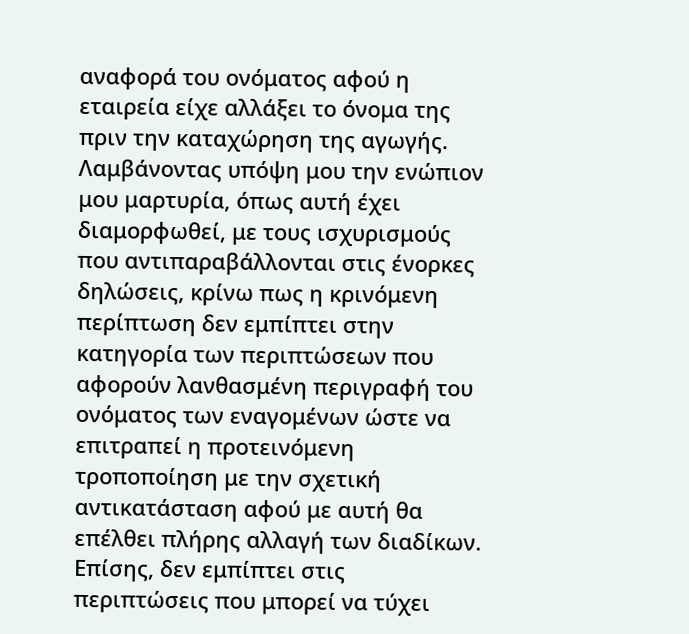αναφορά του ονόματος αφού η εταιρεία είχε αλλάξει το όνομα της πριν την καταχώρηση της αγωγής. Λαμβάνοντας υπόψη μου την ενώπιον μου μαρτυρία, όπως αυτή έχει διαμορφωθεί, με τους ισχυρισμούς που αντιπαραβάλλονται στις ένορκες δηλώσεις, κρίνω πως η κρινόμενη περίπτωση δεν εμπίπτει στην κατηγορία των περιπτώσεων που αφορούν λανθασμένη περιγραφή του ονόματος των εναγομένων ώστε να επιτραπεί η προτεινόμενη τροποποίηση με την σχετική αντικατάσταση αφού με αυτή θα επέλθει πλήρης αλλαγή των διαδίκων. Επίσης, δεν εμπίπτει στις περιπτώσεις που μπορεί να τύχει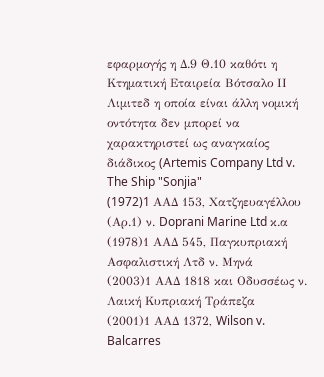εφαρμογής η Δ.9 Θ.10 καθότι η Κτηματική Εταιρεία Βότσαλο ΙΙ Λιμιτεδ η οποία είναι άλλη νομική οντότητα δεν μπορεί να χαρακτηριστεί ως αναγκαίος διάδικος (Artemis Company Ltd v. The Ship "Sonjia"
(1972)1 AAΔ 153, Χατζηευαγέλλου (Αρ.1) ν. Doprani Marine Ltd κ.α
(1978)1 ΑΑΔ 545, Παγκυπριακή Ασφαλιστική Λτδ ν. Μηνά
(2003)1 ΑΑΔ 1818 και Οδυσσέως ν. Λαική Κυπριακή Τράπεζα
(2001)1 ΑΑΔ 1372, Wilson v. Balcarres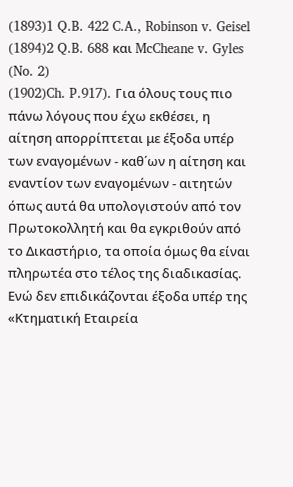(1893)1 Q.B. 422 C.A., Robinson v. Geisel
(1894)2 Q.B. 688 και McCheane v. Gyles (No. 2)
(1902)Ch. P.917). Για όλους τους πιο πάνω λόγους που έχω εκθέσει, η αίτηση απορρίπτεται με έξοδα υπέρ των εναγομένων - καθ΄ων η αίτηση και εναντίον των εναγομένων - αιτητών όπως αυτά θα υπολογιστούν από τον Πρωτοκολλητή και θα εγκριθούν από το Δικαστήριο, τα οποία όμως θα είναι πληρωτέα στο τέλος της διαδικασίας. Ενώ δεν επιδικάζονται έξοδα υπέρ της «Κτηματική Εταιρεία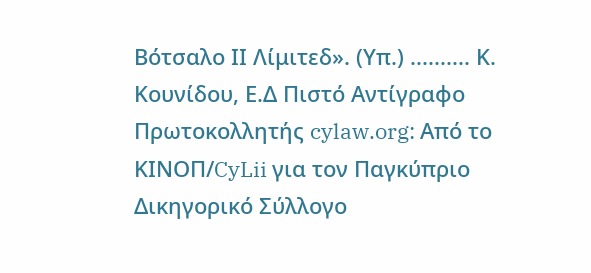Βότσαλο ΙΙ Λίμιτεδ». (Υπ.) .......... Κ. Κουνίδου, Ε.Δ Πιστό Αντίγραφο Πρωτοκολλητής cylaw.org: Από το ΚΙΝOΠ/CyLii για τον Παγκύπριο Δικηγορικό Σύλλογο